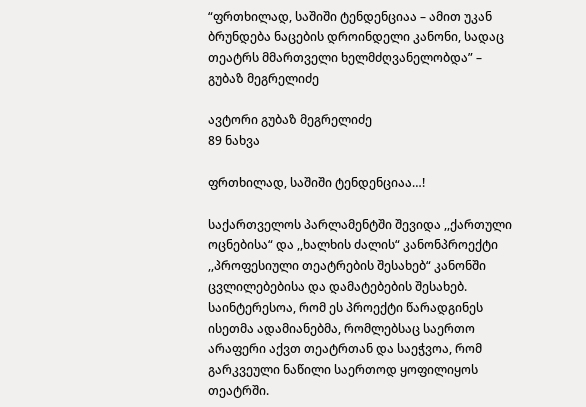“ფრთხილად, საშიში ტენდენციაა – ამით უკან ბრუნდება ნაცების დროინდელი კანონი, სადაც თეატრს მმართველი ხელმძღვანელობდა” – გუბაზ მეგრელიძე

ავტორი გუბაზ მეგრელიძე
89 ნახვა

ფრთხილად, საშიში ტენდენციაა…!

საქართველოს პარლამენტში შევიდა ,,ქართული ოცნებისა“ და ,,ხალხის ძალის“ კანონპროექტი ,,პროფესიული თეატრების შესახებ“ კანონში ცვლილებებისა და დამატებების შესახებ. საინტერესოა, რომ ეს პროექტი წარადგინეს ისეთმა ადამიანებმა, რომლებსაც საერთო არაფერი აქვთ თეატრთან და საეჭვოა, რომ გარკვეული ნაწილი საერთოდ ყოფილიყოს თეატრში.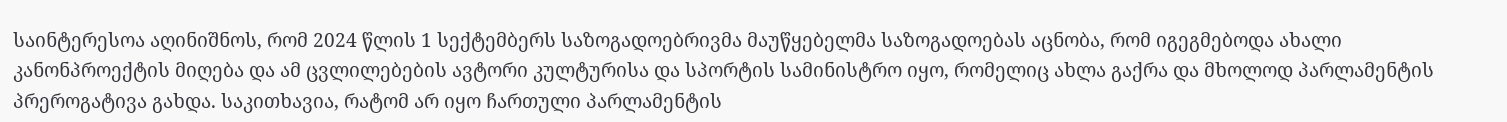საინტერესოა აღინიშნოს, რომ 2024 წლის 1 სექტემბერს საზოგადოებრივმა მაუწყებელმა საზოგადოებას აცნობა, რომ იგეგმებოდა ახალი კანონპროექტის მიღება და ამ ცვლილებების ავტორი კულტურისა და სპორტის სამინისტრო იყო, რომელიც ახლა გაქრა და მხოლოდ პარლამენტის პრეროგატივა გახდა. საკითხავია, რატომ არ იყო ჩართული პარლამენტის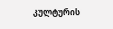კულტურის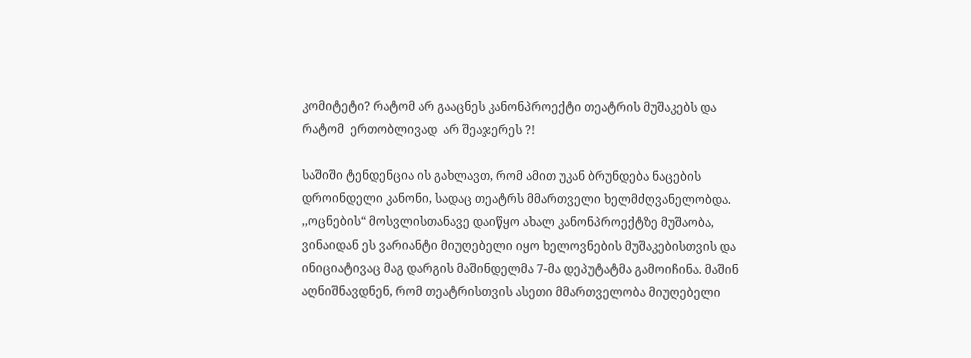კომიტეტი? რატომ არ გააცნეს კანონპროექტი თეატრის მუშაკებს და  რატომ  ერთობლივად  არ შეაჯერეს ?!

საშიში ტენდენცია ის გახლავთ, რომ ამით უკან ბრუნდება ნაცების დროინდელი კანონი, სადაც თეატრს მმართველი ხელმძღვანელობდა. ,,ოცნების“ მოსვლისთანავე დაიწყო ახალ კანონპროექტზე მუშაობა, ვინაიდან ეს ვარიანტი მიუღებელი იყო ხელოვნების მუშაკებისთვის და ინიციატივაც მაგ დარგის მაშინდელმა 7-მა დეპუტატმა გამოიჩინა. მაშინ აღნიშნავდნენ, რომ თეატრისთვის ასეთი მმართველობა მიუღებელი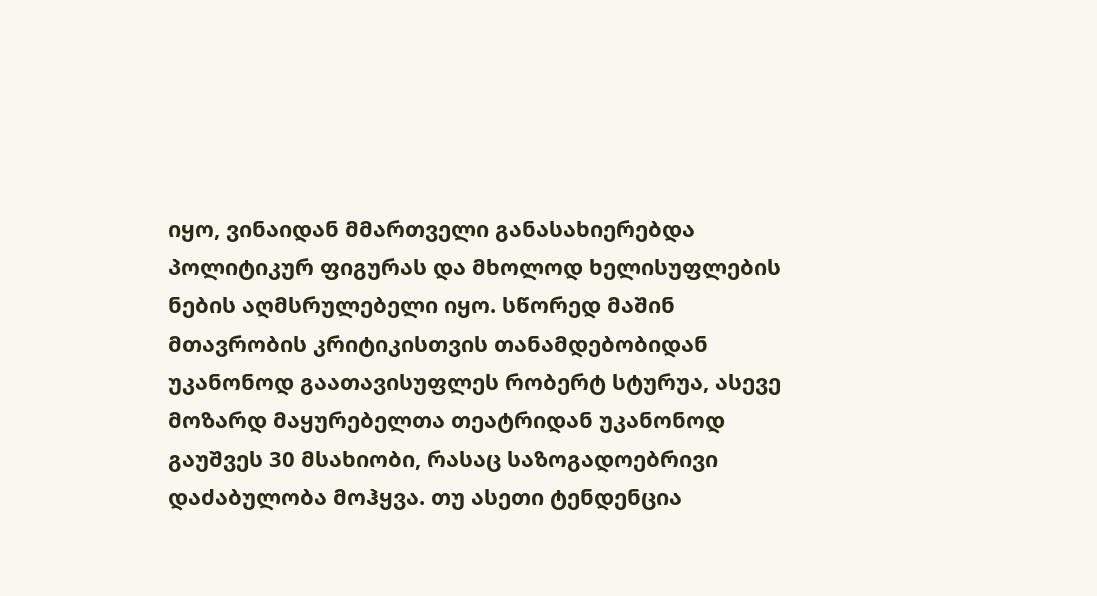იყო, ვინაიდან მმართველი განასახიერებდა პოლიტიკურ ფიგურას და მხოლოდ ხელისუფლების ნების აღმსრულებელი იყო. სწორედ მაშინ მთავრობის კრიტიკისთვის თანამდებობიდან უკანონოდ გაათავისუფლეს რობერტ სტურუა, ასევე  მოზარდ მაყურებელთა თეატრიდან უკანონოდ გაუშვეს 30 მსახიობი, რასაც საზოგადოებრივი დაძაბულობა მოჰყვა. თუ ასეთი ტენდენცია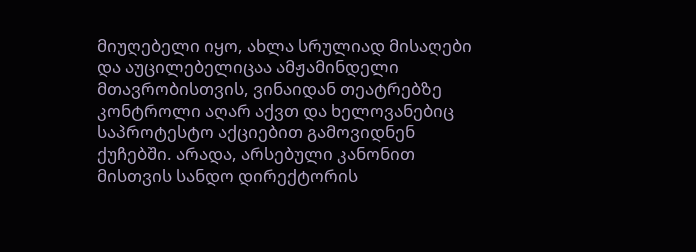მიუღებელი იყო, ახლა სრულიად მისაღები და აუცილებელიცაა ამჟამინდელი მთავრობისთვის, ვინაიდან თეატრებზე კონტროლი აღარ აქვთ და ხელოვანებიც საპროტესტო აქციებით გამოვიდნენ ქუჩებში. არადა, არსებული კანონით მისთვის სანდო დირექტორის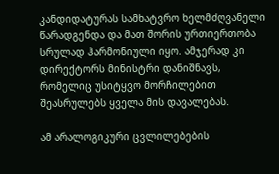კანდიდატურას სამხატვრო ხელმძღვანელი წარადგენდა და მათ შორის ურთიერთობა სრულად ჰარმონიული იყო. ამჯერად კი დირექტორს მინისტრი დანიშნავს, რომელიც უსიტყვო მორჩილებით შეასრულებს ყველა მის დავალებას.

ამ არალოგიკური ცვლილებების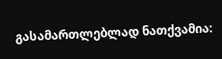გასამართლებლად ნათქვამია: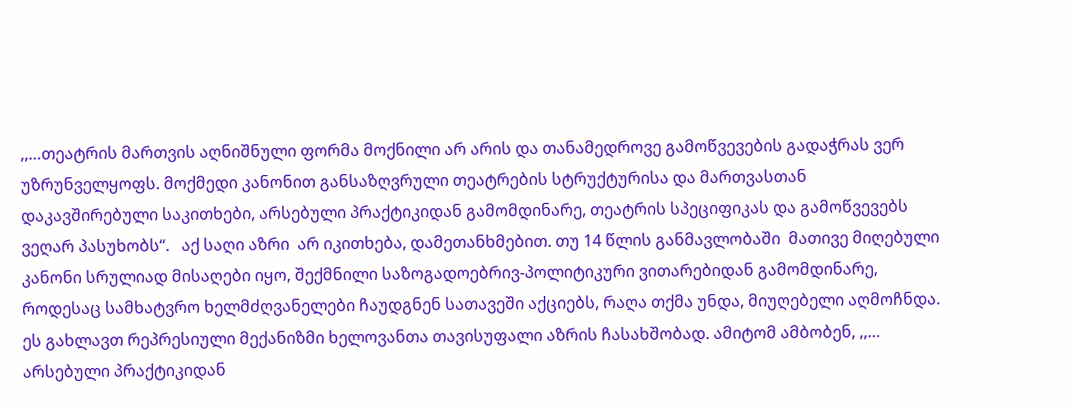,,…თეატრის მართვის აღნიშნული ფორმა მოქნილი არ არის და თანამედროვე გამოწვევების გადაჭრას ვერ უზრუნველყოფს. მოქმედი კანონით განსაზღვრული თეატრების სტრუქტურისა და მართვასთან დაკავშირებული საკითხები, არსებული პრაქტიკიდან გამომდინარე, თეატრის სპეციფიკას და გამოწვევებს ვეღარ პასუხობს“.   აქ საღი აზრი  არ იკითხება, დამეთანხმებით. თუ 14 წლის განმავლობაში  მათივე მიღებული კანონი სრულიად მისაღები იყო, შექმნილი საზოგადოებრივ-პოლიტიკური ვითარებიდან გამომდინარე, როდესაც სამხატვრო ხელმძღვანელები ჩაუდგნენ სათავეში აქციებს, რაღა თქმა უნდა, მიუღებელი აღმოჩნდა. ეს გახლავთ რეპრესიული მექანიზმი ხელოვანთა თავისუფალი აზრის ჩასახშობად. ამიტომ ამბობენ, ,,… არსებული პრაქტიკიდან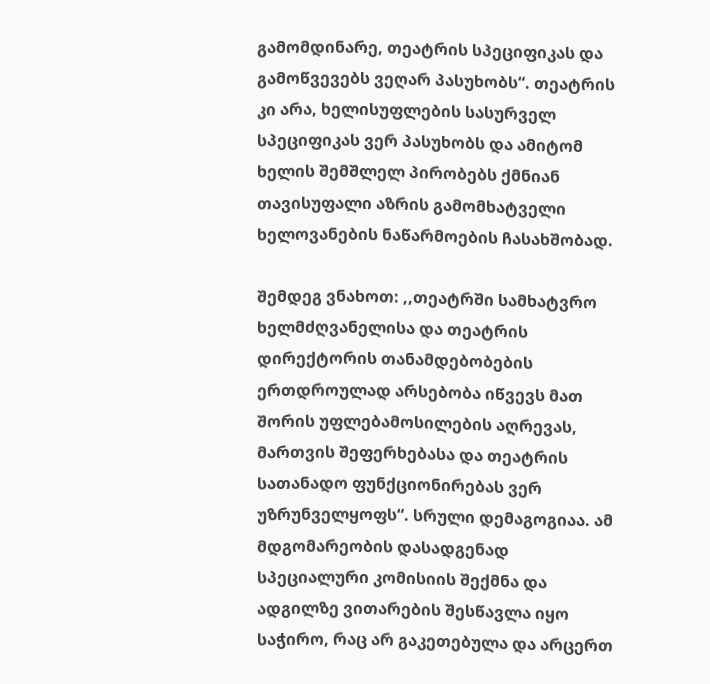გამომდინარე, თეატრის სპეციფიკას და გამოწვევებს ვეღარ პასუხობს“. თეატრის კი არა, ხელისუფლების სასურველ სპეციფიკას ვერ პასუხობს და ამიტომ ხელის შემშლელ პირობებს ქმნიან თავისუფალი აზრის გამომხატველი ხელოვანების ნაწარმოების ჩასახშობად.

შემდეგ ვნახოთ: ,,თეატრში სამხატვრო ხელმძღვანელისა და თეატრის დირექტორის თანამდებობების ერთდროულად არსებობა იწვევს მათ შორის უფლებამოსილების აღრევას, მართვის შეფერხებასა და თეატრის სათანადო ფუნქციონირებას ვერ უზრუნველყოფს“. სრული დემაგოგიაა. ამ მდგომარეობის დასადგენად სპეციალური კომისიის შექმნა და ადგილზე ვითარების შესწავლა იყო საჭირო, რაც არ გაკეთებულა და არცერთ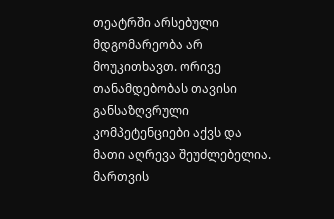თეატრში არსებული მდგომარეობა არ მოუკითხავთ. ორივე თანამდებობას თავისი განსაზღვრული კომპეტენციები აქვს და მათი აღრევა შეუძლებელია. მართვის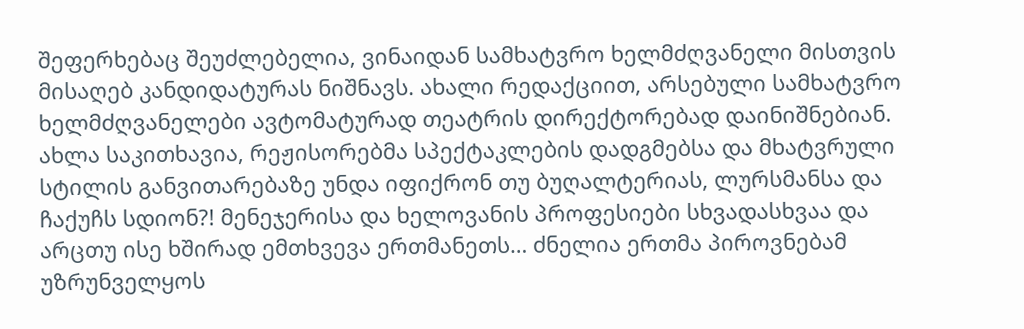შეფერხებაც შეუძლებელია, ვინაიდან სამხატვრო ხელმძღვანელი მისთვის მისაღებ კანდიდატურას ნიშნავს. ახალი რედაქციით, არსებული სამხატვრო ხელმძღვანელები ავტომატურად თეატრის დირექტორებად დაინიშნებიან. ახლა საკითხავია, რეჟისორებმა სპექტაკლების დადგმებსა და მხატვრული სტილის განვითარებაზე უნდა იფიქრონ თუ ბუღალტერიას, ლურსმანსა და ჩაქუჩს სდიონ?! მენეჯერისა და ხელოვანის პროფესიები სხვადასხვაა და არცთუ ისე ხშირად ემთხვევა ერთმანეთს… ძნელია ერთმა პიროვნებამ უზრუნველყოს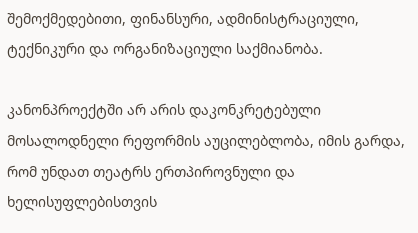შემოქმედებითი, ფინანსური, ადმინისტრაციული, ტექნიკური და ორგანიზაციული საქმიანობა.

კანონპროექტში არ არის დაკონკრეტებული მოსალოდნელი რეფორმის აუცილებლობა, იმის გარდა, რომ უნდათ თეატრს ერთპიროვნული და ხელისუფლებისთვის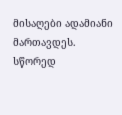მისაღები ადამიანი მართავდეს. სწორედ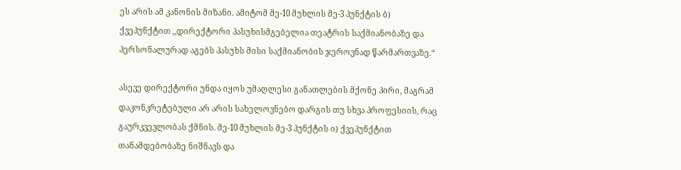ეს არის ამ კანონის მიზანი. ამიტომ მე-10 მუხლის მე-3 პუნქტის ბ) ქვეპუნქტით ,,დირექტორი პასუხისმგებელია თეატრის საქმიანობაზე და პერსონალურად აგებს პასუხს მისი საქმიანობის ჯეროვნად წარმართვაზე.“

ასევე დირექტორი უნდა იყოს უმაღლესი განათლების მქონე პირი, მაგრამ დაკონკრეტებული არ არის სახელოვნებო დარგის თუ სხვა პროფესიის, რაც გაურკვევლობას ქმნის. მე-10 მუხლის მე-3 პუნქტის ი) ქვეპუნქტით თანამდებობაზე ნიშნავს და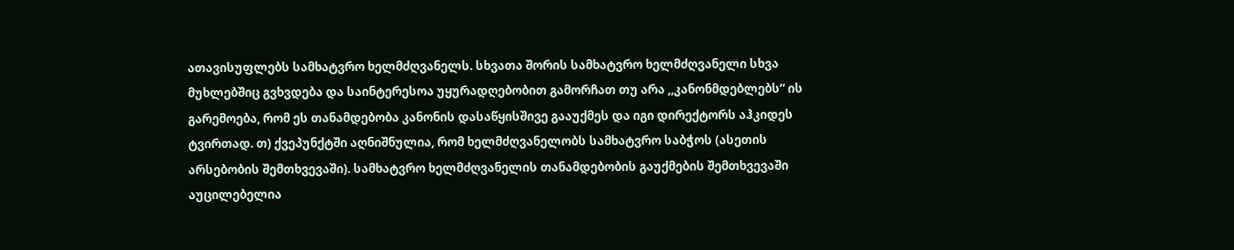ათავისუფლებს სამხატვრო ხელმძღვანელს. სხვათა შორის სამხატვრო ხელმძღვანელი სხვა მუხლებშიც გვხვდება და საინტერესოა უყურადღებობით გამორჩათ თუ არა ,,კანონმდებლებს“ ის გარემოება, რომ ეს თანამდებობა კანონის დასაწყისშივე გააუქმეს და იგი დირექტორს აჰკიდეს ტვირთად. თ) ქვეპუნქტში აღნიშნულია, რომ ხელმძღვანელობს სამხატვრო საბჭოს (ასეთის არსებობის შემთხვევაში). სამხატვრო ხელმძღვანელის თანამდებობის გაუქმების შემთხვევაში აუცილებელია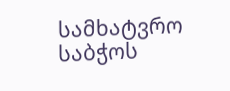სამხატვრო საბჭოს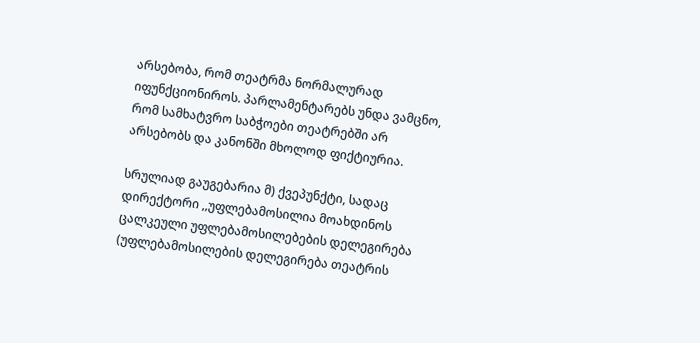არსებობა, რომ თეატრმა ნორმალურად იფუნქციონიროს. პარლამენტარებს უნდა ვამცნო, რომ სამხატვრო საბჭოები თეატრებში არ არსებობს და კანონში მხოლოდ ფიქტიურია.

სრულიად გაუგებარია მ) ქვეპუნქტი, სადაც დირექტორი ,,უფლებამოსილია მოახდინოს ცალკეული უფლებამოსილებების დელეგირება (უფლებამოსილების დელეგირება თეატრის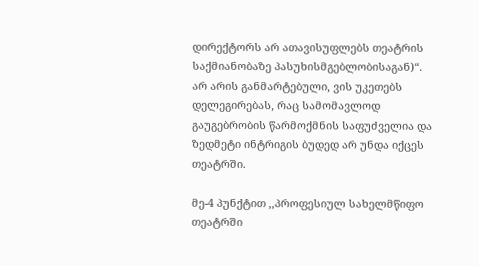დირექტორს არ ათავისუფლებს თეატრის საქმიანობაზე პასუხისმგებლობისაგან)“. არ არის განმარტებული, ვის უკეთებს დელეგირებას, რაც სამომავლოდ გაუგებრობის წარმოქმნის საფუძველია და ზედმეტი ინტრიგის ბუდედ არ უნდა იქცეს თეატრში.

მე-4 პუნქტით ,,პროფესიულ სახელმწიფო თეატრში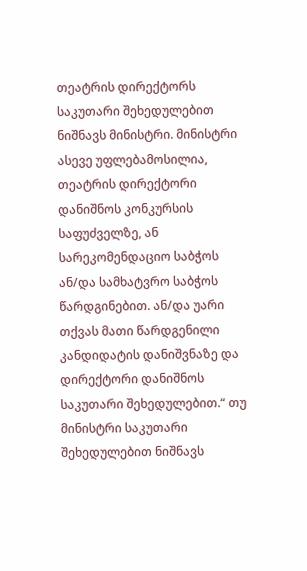თეატრის დირექტორს საკუთარი შეხედულებით ნიშნავს მინისტრი. მინისტრი ასევე უფლებამოსილია, თეატრის დირექტორი დანიშნოს კონკურსის საფუძველზე, ან სარეკომენდაციო საბჭოს ან/და სამხატვრო საბჭოს წარდგინებით. ან/და უარი თქვას მათი წარდგენილი კანდიდატის დანიშვნაზე და დირექტორი დანიშნოს საკუთარი შეხედულებით.“ თუ მინისტრი საკუთარი შეხედულებით ნიშნავს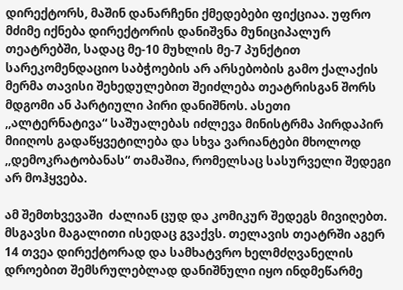დირექტორს, მაშინ დანარჩენი ქმედებები ფიქციაა. უფრო მძიმე იქნება დირექტორის დანიშვნა მუნიციპალურ თეატრებში, სადაც მე-10 მუხლის მე-7 პუნქტით სარეკომენდაციო საბჭოების არ არსებობის გამო ქალაქის მერმა თავისი შეხედულებით შეიძლება თეატრისგან შორს მდგომი ან პარტიული პირი დანიშნოს. ასეთი ,,ალტერნატივა“ საშუალებას იძლევა მინისტრმა პირდაპირ მიიღოს გადაწყვეტილება და სხვა ვარიანტები მხოლოდ ,,დემოკრატობანას“ თამაშია, რომელსაც სასურველი შედეგი არ მოჰყვება.

ამ შემთხვევაში  ძალიან ცუდ და კომიკურ შედეგს მივიღებთ. მსგავსი მაგალითი ისედაც გვაქვს. თელავის თეატრში აგერ 14 თვეა დირექტორად და სამხატვრო ხელმძღვანელის დროებით შემსრულებლად დანიშნული იყო ინდმეწარმე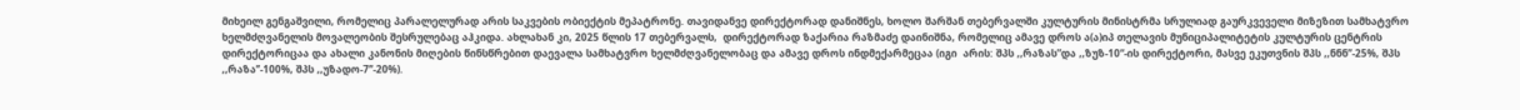მიხეილ გენგაშვილი, რომელიც პარალელურად არის საკვების ობიექტის მეპატრონე. თავიდანვე დირექტორად დანიშნეს, ხოლო შარშან თებერვალში კულტურის მინისტრმა სრულიად გაურკვეველი მიზეზით სამხატვრო ხელმძღვანელის მოვალეობის შესრულებაც აჰკიდა. ახლახან კი, 2025 წლის 17 თებერვალს,  დირექტორად ზაქარია რაზმაძე დაინიშნა, რომელიც ამავე დროს ა(ა)იპ თელავის მუნიციპალიტეტის კულტურის ცენტრის დირექტორიცაა და ახალი კანონის მიღების წინსწრებით დაევალა სამხატვრო ხელმძღვანელობაც და ამავე დროს ინდმექარმეცაა (იგი  არის: შპს ,,რაზას”და ,,ზუზ-10“-ის დირექტორი, მასვე ეკუთვნის შპს ,,ნნნ’’-25%, შპს ,,რაზა’’-100%, შპს ,,უზადო-7’’-20%).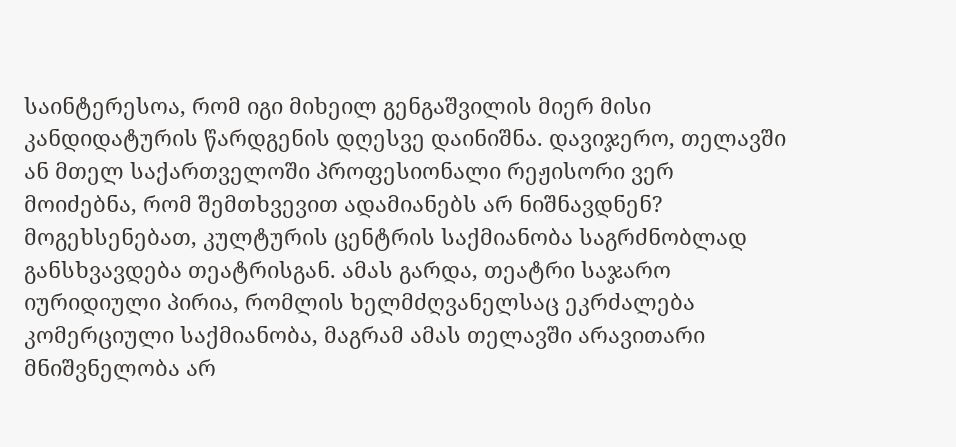საინტერესოა, რომ იგი მიხეილ გენგაშვილის მიერ მისი კანდიდატურის წარდგენის დღესვე დაინიშნა. დავიჯერო, თელავში ან მთელ საქართველოში პროფესიონალი რეჟისორი ვერ მოიძებნა, რომ შემთხვევით ადამიანებს არ ნიშნავდნენ? მოგეხსენებათ, კულტურის ცენტრის საქმიანობა საგრძნობლად განსხვავდება თეატრისგან. ამას გარდა, თეატრი საჯარო იურიდიული პირია, რომლის ხელმძღვანელსაც ეკრძალება კომერციული საქმიანობა, მაგრამ ამას თელავში არავითარი მნიშვნელობა არ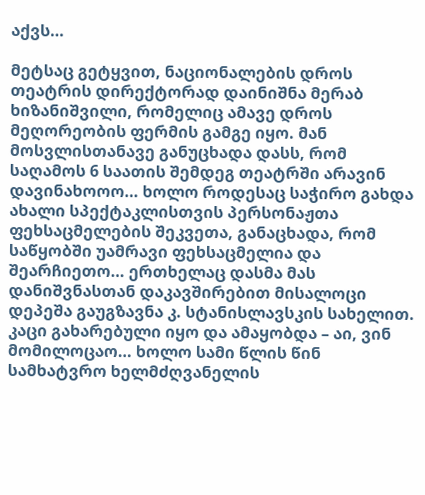აქვს…

მეტსაც გეტყვით, ნაციონალების დროს თეატრის დირექტორად დაინიშნა მერაბ ხიზანიშვილი, რომელიც ამავე დროს მეღორეობის ფერმის გამგე იყო. მან მოსვლისთანავე განუცხადა დასს, რომ საღამოს 6 საათის შემდეგ თეატრში არავინ დავინახოოო… ხოლო როდესაც საჭირო გახდა ახალი სპექტაკლისთვის პერსონაჟთა ფეხსაცმელების შეკვეთა, განაცხადა, რომ საწყობში უამრავი ფეხსაცმელია და შეარჩიეთო… ერთხელაც დასმა მას დანიშვნასთან დაკავშირებით მისალოცი დეპეშა გაუგზავნა კ. სტანისლავსკის სახელით. კაცი გახარებული იყო და ამაყობდა – აი, ვინ მომილოცაო… ხოლო სამი წლის წინ სამხატვრო ხელმძღვანელის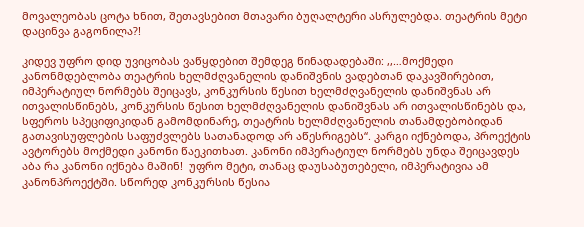მოვალეობას ცოტა ხნით, შეთავსებით მთავარი ბუღალტერი ასრულებდა. თეატრის მეტი დაცინვა გაგონილა?!

კიდევ უფრო დიდ უვიცობას ვაწყდებით შემდეგ წინადადებაში: ,,…მოქმედი კანონმდებლობა თეატრის ხელმძღვანელის დანიშვნის ვადებთან დაკავშირებით, იმპერატიულ ნორმებს შეიცავს, კონკურსის წესით ხელმძღვანელის დანიშვნას არ ითვალისწინებს, კონკურსის წესით ხელმძღვანელის დანიშვნას არ ითვალისწინებს და, სფეროს სპეციფიკიდან გამომდინარე, თეატრის ხელმძღვანელის თანამდებობიდან გათავისუფლების საფუძვლებს სათანადოდ არ აწესრიგებს“. კარგი იქნებოდა, პროექტის ავტორებს მოქმედი კანონი წაეკითხათ. კანონი იმპერატიულ ნორმებს უნდა შეიცავდეს აბა რა კანონი იქნება მაშინ!  უფრო მეტი, თანაც დაუსაბუთებელი, იმპერატივია ამ კანონპროექტში. სწორედ კონკურსის წესია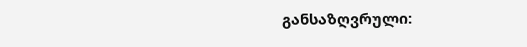განსაზღვრული: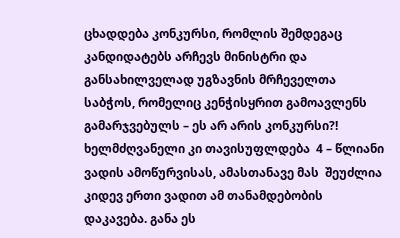ცხადდება კონკურსი, რომლის შემდეგაც კანდიდატებს არჩევს მინისტრი და განსახილველად უგზავნის მრჩეველთა საბჭოს, რომელიც კენჭისყრით გამოავლენს გამარჯვებულს – ეს არ არის კონკურსი?! ხელმძღვანელი კი თავისუფლდება  4 – წლიანი ვადის ამოწურვისას, ამასთანავე მას  შეუძლია კიდევ ერთი ვადით ამ თანამდებობის დაკავება. განა ეს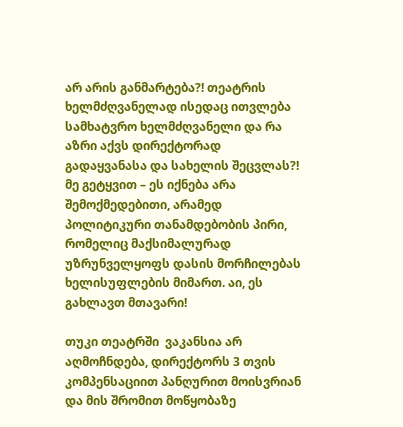არ არის განმარტება?! თეატრის ხელმძღვანელად ისედაც ითვლება სამხატვრო ხელმძღვანელი და რა აზრი აქვს დირექტორად გადაყვანასა და სახელის შეცვლას?! მე გეტყვით – ეს იქნება არა შემოქმედებითი, არამედ პოლიტიკური თანამდებობის პირი, რომელიც მაქსიმალურად უზრუნველყოფს დასის მორჩილებას ხელისუფლების მიმართ. აი, ეს გახლავთ მთავარი!

თუკი თეატრში  ვაკანსია არ აღმოჩნდება, დირექტორს 3 თვის კომპენსაციით პანღურით მოისვრიან და მის შრომით მოწყობაზე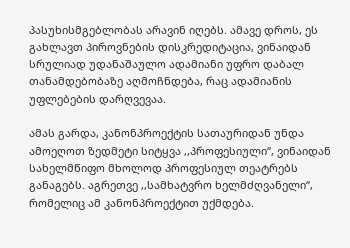პასუხისმგებლობას არავინ იღებს. ამავე დროს, ეს გახლავთ პიროვნების დისკრედიტაცია, ვინაიდან სრულიად უდანაშაულო ადამიანი უფრო დაბალ თანამდებობაზე აღმოჩნდება, რაც ადამიანის უფლებების დარღვევაა.

ამას გარდა, კანონპროექტის სათაურიდან უნდა ამოეღოთ ზედმეტი სიტყვა ,,პროფესიული“, ვინაიდან სახელმწიფო მხოლოდ პროფესიულ თეატრებს განაგებს. აგრეთვე ,,სამხატვრო ხელმძღვანელი“, რომელიც ამ კანონპროექტით უქმდება.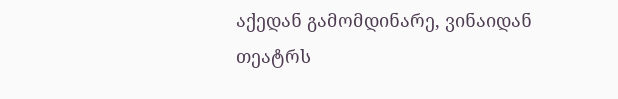აქედან გამომდინარე, ვინაიდან თეატრს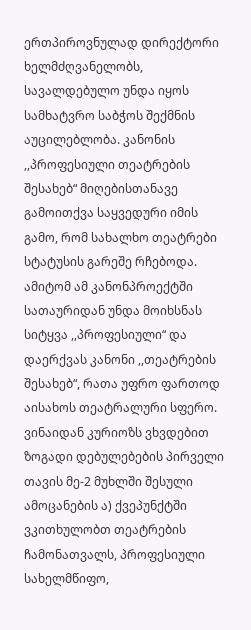ერთპიროვნულად დირექტორი ხელმძღვანელობს, სავალდებულო უნდა იყოს სამხატვრო საბჭოს შექმნის აუცილებლობა. კანონის ,,პროფესიული თეატრების შესახებ“ მიღებისთანავე გამოითქვა საყვედური იმის გამო, რომ სახალხო თეატრები სტატუსის გარეშე რჩებოდა. ამიტომ ამ კანონპროექტში სათაურიდან უნდა მოიხსნას სიტყვა ,,პროფესიული“ და დაერქვას კანონი ,,თეატრების შესახებ“, რათა უფრო ფართოდ აისახოს თეატრალური სფერო. ვინაიდან კურიოზს ვხვდებით ზოგადი დებულებების პირველი თავის მე-2 მუხლში შესული ამოცანების ა) ქვეპუნქტში ვკითხულობთ თეატრების ჩამონათვალს, პროფესიული სახელმწიფო,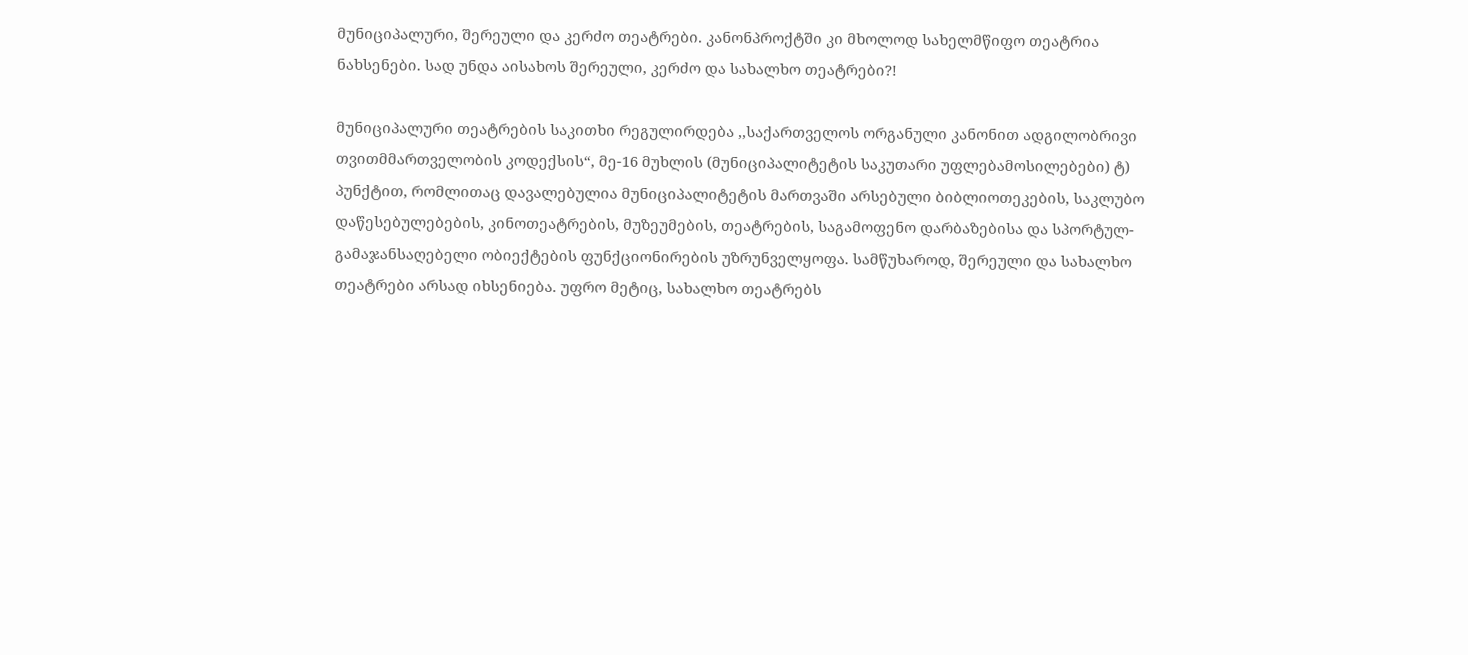მუნიციპალური, შერეული და კერძო თეატრები. კანონპროქტში კი მხოლოდ სახელმწიფო თეატრია ნახსენები. სად უნდა აისახოს შერეული, კერძო და სახალხო თეატრები?!

მუნიციპალური თეატრების საკითხი რეგულირდება ,,საქართველოს ორგანული კანონით ადგილობრივი თვითმმართველობის კოდექსის“, მე-16 მუხლის (მუნიციპალიტეტის საკუთარი უფლებამოსილებები) ტ) პუნქტით, რომლითაც დავალებულია მუნიციპალიტეტის მართვაში არსებული ბიბლიოთეკების, საკლუბო დაწესებულებების, კინოთეატრების, მუზეუმების, თეატრების, საგამოფენო დარბაზებისა და სპორტულ-გამაჯანსაღებელი ობიექტების ფუნქციონირების უზრუნველყოფა. სამწუხაროდ, შერეული და სახალხო თეატრები არსად იხსენიება. უფრო მეტიც, სახალხო თეატრებს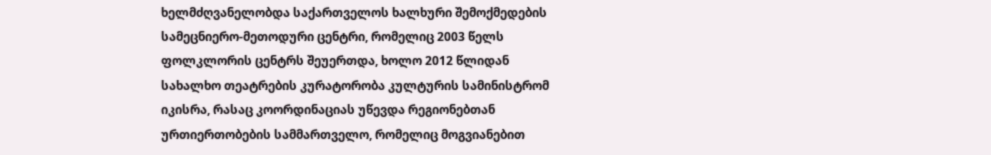ხელმძღვანელობდა საქართველოს ხალხური შემოქმედების სამეცნიერო-მეთოდური ცენტრი, რომელიც 2003 წელს ფოლკლორის ცენტრს შეუერთდა, ხოლო 2012 წლიდან სახალხო თეატრების კურატორობა კულტურის სამინისტრომ იკისრა, რასაც კოორდინაციას უწევდა რეგიონებთან ურთიერთობების სამმართველო, რომელიც მოგვიანებით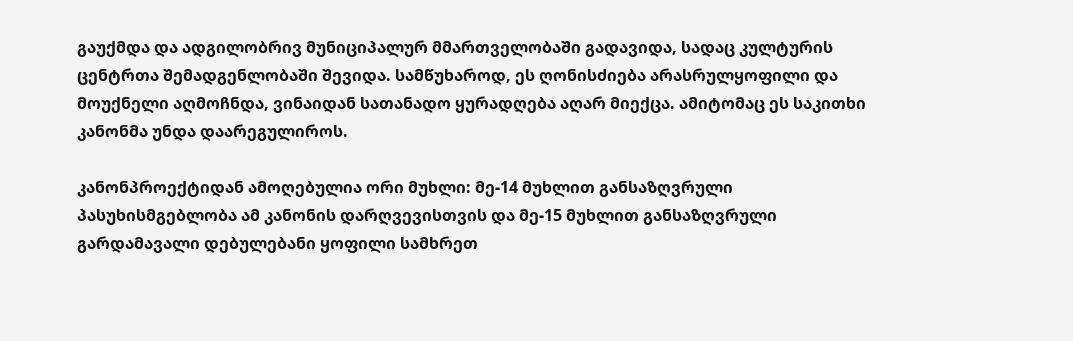გაუქმდა და ადგილობრივ მუნიციპალურ მმართველობაში გადავიდა, სადაც კულტურის ცენტრთა შემადგენლობაში შევიდა. სამწუხაროდ, ეს ღონისძიება არასრულყოფილი და მოუქნელი აღმოჩნდა, ვინაიდან სათანადო ყურადღება აღარ მიექცა. ამიტომაც ეს საკითხი კანონმა უნდა დაარეგულიროს.

კანონპროექტიდან ამოღებულია ორი მუხლი: მე-14 მუხლით განსაზღვრული პასუხისმგებლობა ამ კანონის დარღვევისთვის და მე-15 მუხლით განსაზღვრული  გარდამავალი დებულებანი ყოფილი სამხრეთ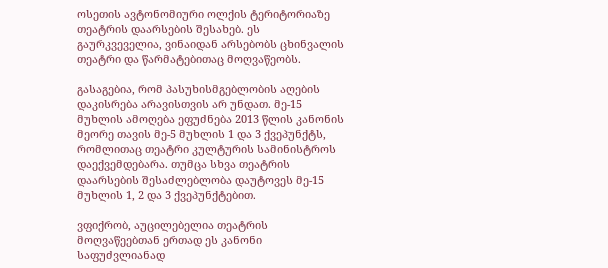ოსეთის ავტონომიური ოლქის ტერიტორიაზე თეატრის დაარსების შესახებ. ეს გაურკვეველია, ვინაიდან არსებობს ცხინვალის თეატრი და წარმატებითაც მოღვაწეობს.

გასაგებია, რომ პასუხისმგებლობის აღების დაკისრება არავისთვის არ უნდათ. მე-15 მუხლის ამოღება ეფუძნება 2013 წლის კანონის მეორე თავის მე-5 მუხლის 1 და 3 ქვეპუნქტს, რომლითაც თეატრი კულტურის სამინისტროს დაექვემდებარა. თუმცა სხვა თეატრის დაარსების შესაძლებლობა დაუტოვეს მე-15 მუხლის 1, 2 და 3 ქვეპუნქტებით.

ვფიქრობ, აუცილებელია თეატრის მოღვაწეებთან ერთად ეს კანონი საფუძვლიანად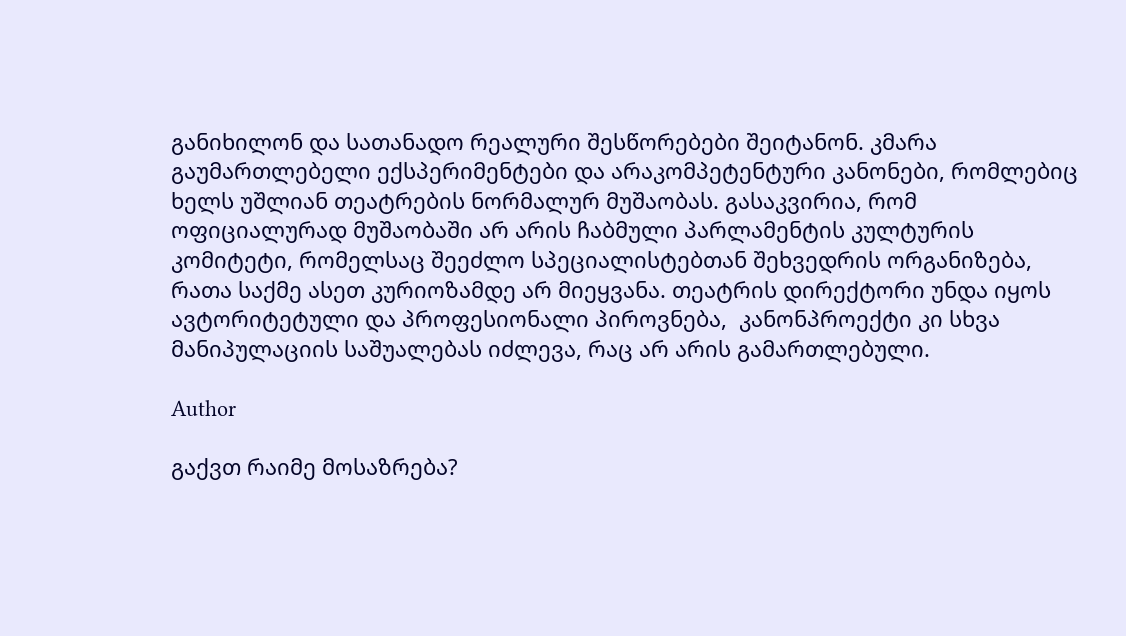განიხილონ და სათანადო რეალური შესწორებები შეიტანონ. კმარა გაუმართლებელი ექსპერიმენტები და არაკომპეტენტური კანონები, რომლებიც ხელს უშლიან თეატრების ნორმალურ მუშაობას. გასაკვირია, რომ ოფიციალურად მუშაობაში არ არის ჩაბმული პარლამენტის კულტურის კომიტეტი, რომელსაც შეეძლო სპეციალისტებთან შეხვედრის ორგანიზება, რათა საქმე ასეთ კურიოზამდე არ მიეყვანა. თეატრის დირექტორი უნდა იყოს ავტორიტეტული და პროფესიონალი პიროვნება,  კანონპროექტი კი სხვა მანიპულაციის საშუალებას იძლევა, რაც არ არის გამართლებული.

Author

გაქვთ რაიმე მოსაზრება?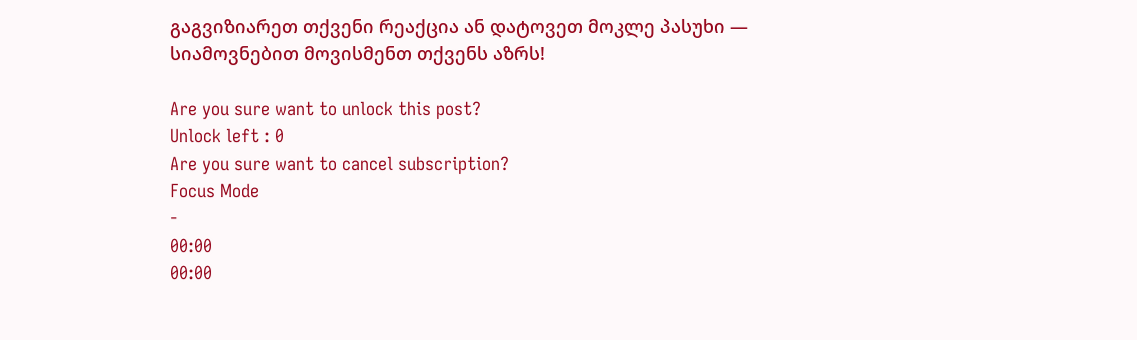გაგვიზიარეთ თქვენი რეაქცია ან დატოვეთ მოკლე პასუხი — სიამოვნებით მოვისმენთ თქვენს აზრს!

Are you sure want to unlock this post?
Unlock left : 0
Are you sure want to cancel subscription?
Focus Mode
-
00:00
00:00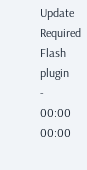Update Required Flash plugin
-
00:00
00:00